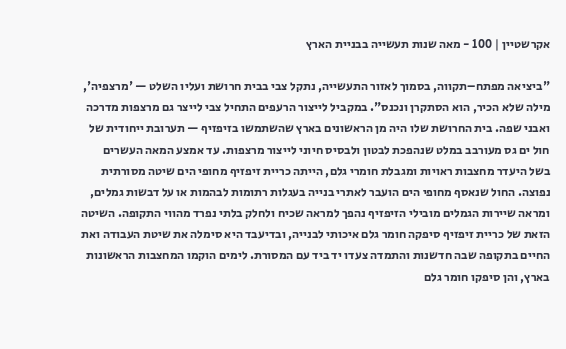אקרשטיין | 100 - מאה שנות תעשייה בבניית הארץ

"ביציאה מפתח–תקווה, בסמוך לאזור התעשייה, נתקל צבי בבית חרושת ועליו השלט — 'מרצפיה', מילה שלא הכיר, הוא הסתקרן ונכנס". במקביל לייצור הרעפים התחיל צבי לייצר גם מרצפות מדרכה ואבני שפה. בית החרושת שלו היה מן הראשונים בארץ שהשתמשו בזיפזיף — תערובת ייחודית של חול ים גס מעורבב במלט שנהפכת לבטון ולבסיס חיוני לייצור מרצפות. עד אמצע המאה העשרים בשל היעדר מחצבות ראויות ומגבלת חומרי גלם, הייתה כריית זיפזיף מחופי הים שיטה מסורתית נפוצה. החול שנאסף מחופי הים הועבר לאתרי בנייה בעגלות רתומות לבהמות או על דבשות גמלים, ומראה שיירות הגמלים מובילי הזיפזיף נהפך למראה שכיח ולחלק בלתי נפרד מהווי התקופה. השיטה הזאת של כריית זיפזיף סיפקה חומר גלם איכותי לבנייה, ובדיעבד היא סימלה את שיטת העבודה ואת החיים בתקופה שבה חדשנות והתמדה צעדו יד ביד עם המסורת. לימים הוקמו המחצבות הראשונות בארץ, והן סיפקו חומר גלם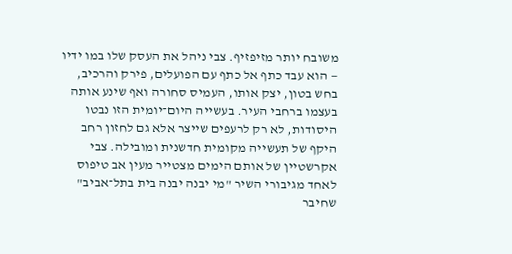משובח יותר מזיפזיף. צבי ניהל את העסק שלו במו ידיו — הוא עבד כתף אל כתף עם הפועלים, פירק והרכיב, בחש בטון, יצק אותו, העמיס סחורה ואף שינע אותה בעצמו ברחבי העיר. בעשייה היום־יומית הזו נבטו היסודות, לא רק לרעפים שייצר אלא גם לחזון רחב היקף של תעשייה מקומית חדשנית ומובילה. צבי אקרשטיין של אותם הימים מצטייר מעין אב טיפוס לאחד מגיבורי השיר "מי יבנה יבנה בית בתל־אביב" שחיבר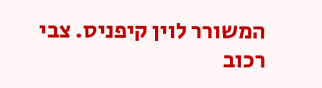המשורר לוין קיפניס. צבי רכוב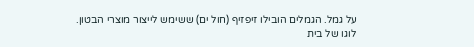על גמל. הגמלים הובילו זיפזיף (חול ים) ששימש לייצור מוצרי הבטון. לוגו של בית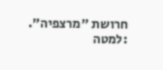חרושת "מרצפיה". :למטה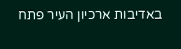באדיבות ארכיון העיר פתח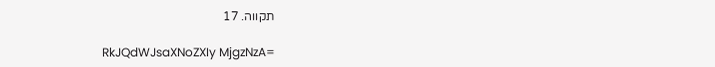תקווה. 17

RkJQdWJsaXNoZXIy MjgzNzA=